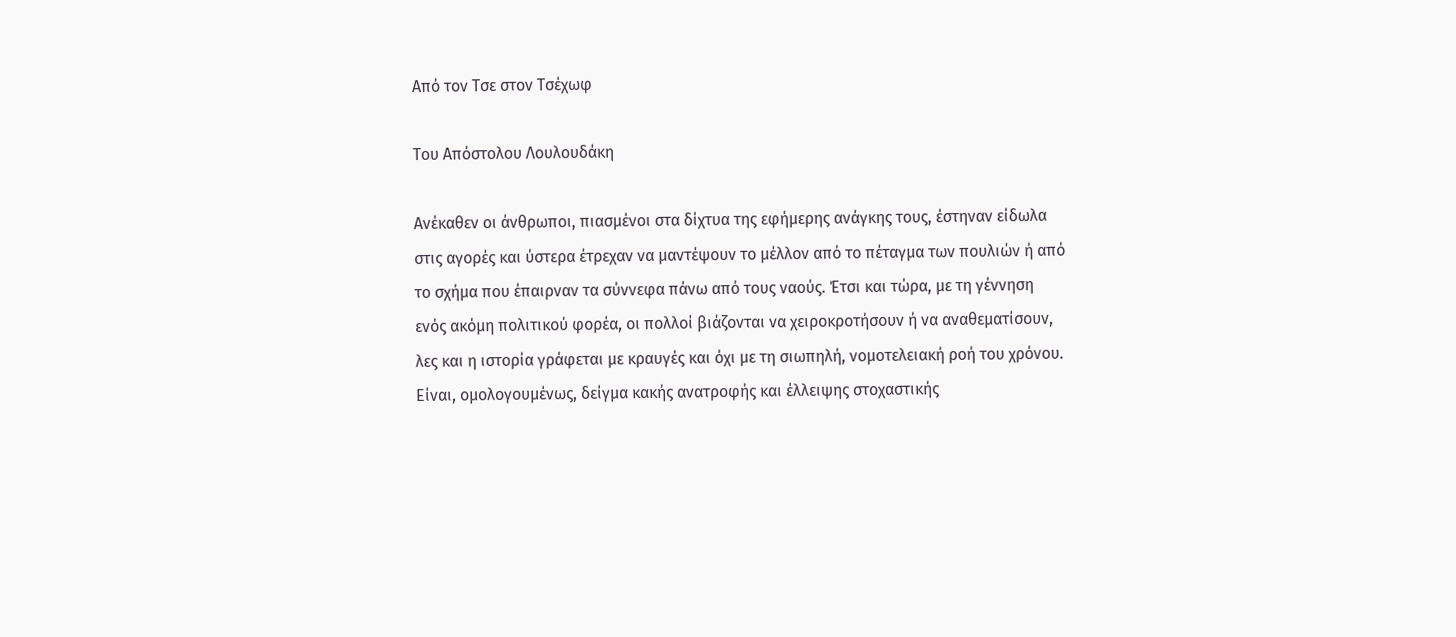Από τον Τσε στον Τσέχωφ

Του Απόστολου Λουλουδάκη

Ανέκαθεν οι άνθρωποι, πιασμένοι στα δίχτυα της εφήμερης ανάγκης τους, έστηναν είδωλα στις αγορές και ύστερα έτρεχαν να μαντέψουν το μέλλον από το πέταγμα των πουλιών ή από το σχήμα που έπαιρναν τα σύννεφα πάνω από τους ναούς. Έτσι και τώρα, με τη γέννηση ενός ακόμη πολιτικού φορέα, οι πολλοί βιάζονται να χειροκροτήσουν ή να αναθεματίσουν, λες και η ιστορία γράφεται με κραυγές και όχι με τη σιωπηλή, νομοτελειακή ροή του χρόνου. Είναι, ομολογουμένως, δείγμα κακής ανατροφής και έλλειψης στοχαστικής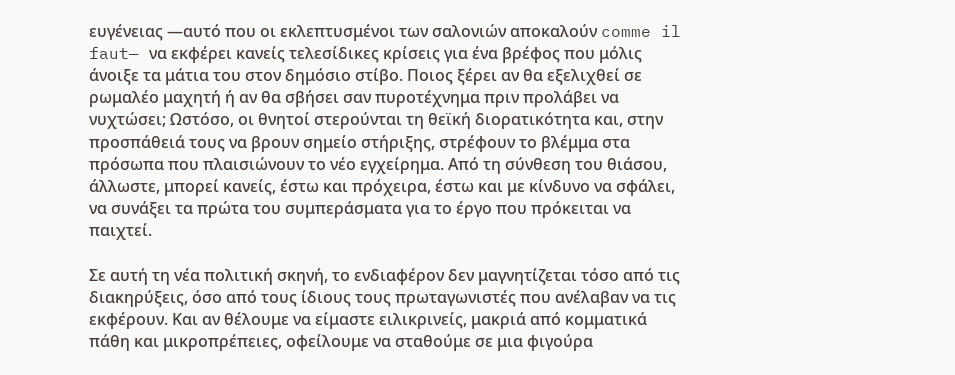ευγένειας —αυτό που οι εκλεπτυσμένοι των σαλονιών αποκαλούν comme il faut— να εκφέρει κανείς τελεσίδικες κρίσεις για ένα βρέφος που μόλις άνοιξε τα μάτια του στον δημόσιο στίβο. Ποιος ξέρει αν θα εξελιχθεί σε ρωμαλέο μαχητή ή αν θα σβήσει σαν πυροτέχνημα πριν προλάβει να νυχτώσει; Ωστόσο, οι θνητοί στερούνται τη θεϊκή διορατικότητα και, στην προσπάθειά τους να βρουν σημείο στήριξης, στρέφουν το βλέμμα στα πρόσωπα που πλαισιώνουν το νέο εγχείρημα. Από τη σύνθεση του θιάσου, άλλωστε, μπορεί κανείς, έστω και πρόχειρα, έστω και με κίνδυνο να σφάλει, να συνάξει τα πρώτα του συμπεράσματα για το έργο που πρόκειται να παιχτεί.

Σε αυτή τη νέα πολιτική σκηνή, το ενδιαφέρον δεν μαγνητίζεται τόσο από τις διακηρύξεις, όσο από τους ίδιους τους πρωταγωνιστές που ανέλαβαν να τις εκφέρουν. Και αν θέλουμε να είμαστε ειλικρινείς, μακριά από κομματικά πάθη και μικροπρέπειες, οφείλουμε να σταθούμε σε μια φιγούρα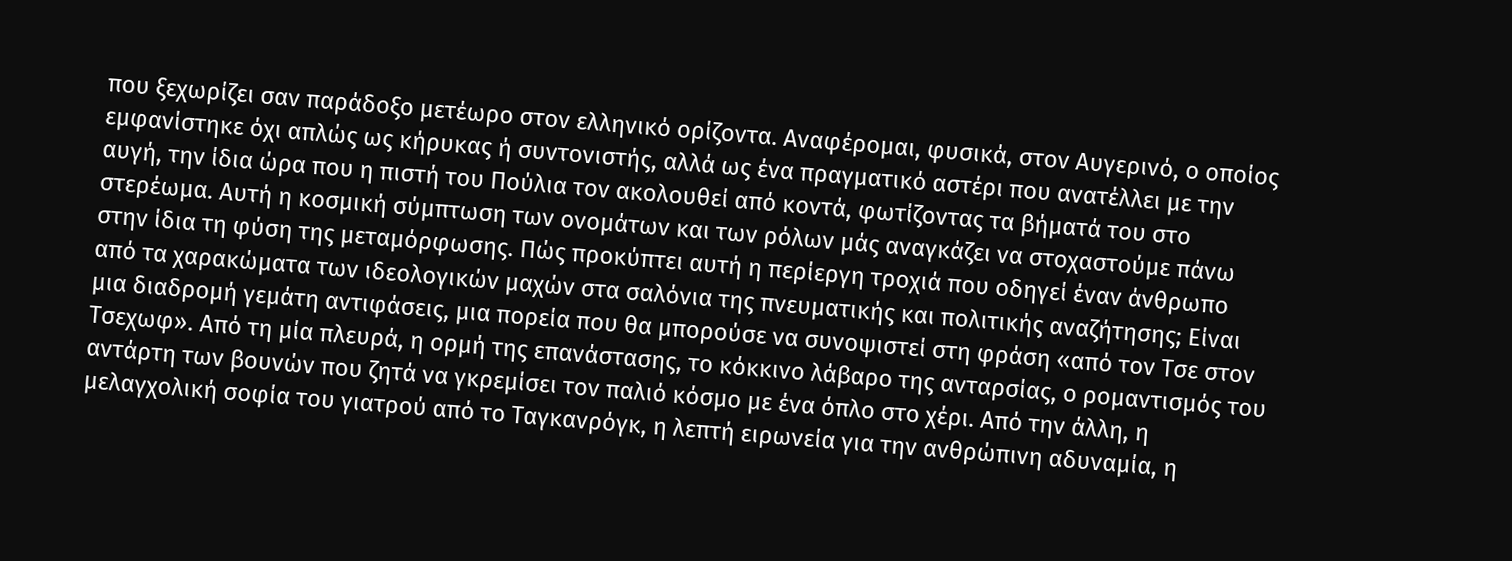που ξεχωρίζει σαν παράδοξο μετέωρο στον ελληνικό ορίζοντα. Αναφέρομαι, φυσικά, στον Αυγερινό, ο οποίος εμφανίστηκε όχι απλώς ως κήρυκας ή συντονιστής, αλλά ως ένα πραγματικό αστέρι που ανατέλλει με την αυγή, την ίδια ώρα που η πιστή του Πούλια τον ακολουθεί από κοντά, φωτίζοντας τα βήματά του στο στερέωμα. Αυτή η κοσμική σύμπτωση των ονομάτων και των ρόλων μάς αναγκάζει να στοχαστούμε πάνω στην ίδια τη φύση της μεταμόρφωσης. Πώς προκύπτει αυτή η περίεργη τροχιά που οδηγεί έναν άνθρωπο από τα χαρακώματα των ιδεολογικών μαχών στα σαλόνια της πνευματικής και πολιτικής αναζήτησης; Είναι μια διαδρομή γεμάτη αντιφάσεις, μια πορεία που θα μπορούσε να συνοψιστεί στη φράση «από τον Τσε στον Τσεχωφ». Από τη μία πλευρά, η ορμή της επανάστασης, το κόκκινο λάβαρο της ανταρσίας, ο ρομαντισμός του αντάρτη των βουνών που ζητά να γκρεμίσει τον παλιό κόσμο με ένα όπλο στο χέρι. Από την άλλη, η μελαγχολική σοφία του γιατρού από το Ταγκανρόγκ, η λεπτή ειρωνεία για την ανθρώπινη αδυναμία, η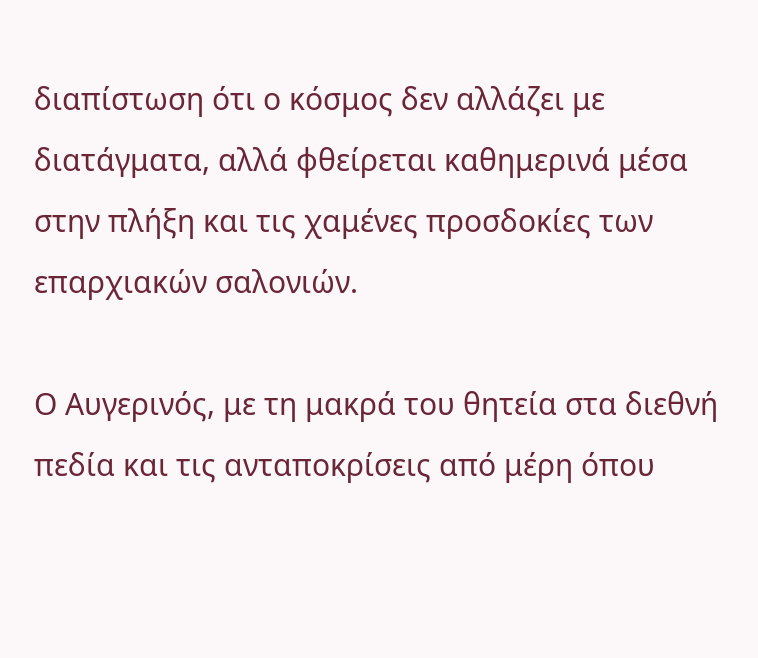διαπίστωση ότι ο κόσμος δεν αλλάζει με διατάγματα, αλλά φθείρεται καθημερινά μέσα στην πλήξη και τις χαμένες προσδοκίες των επαρχιακών σαλονιών.

Ο Αυγερινός, με τη μακρά του θητεία στα διεθνή πεδία και τις ανταποκρίσεις από μέρη όπου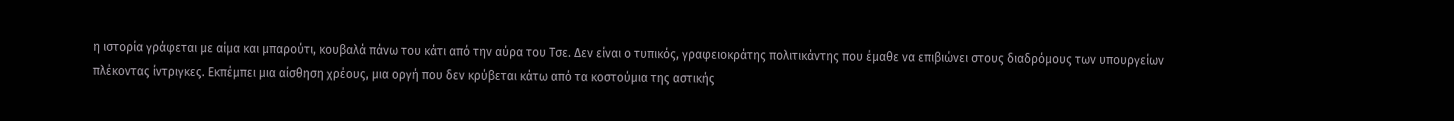η ιστορία γράφεται με αίμα και μπαρούτι, κουβαλά πάνω του κάτι από την αύρα του Τσε. Δεν είναι ο τυπικός, γραφειοκράτης πολιτικάντης που έμαθε να επιβιώνει στους διαδρόμους των υπουργείων πλέκοντας ίντριγκες. Εκπέμπει μια αίσθηση χρέους, μια οργή που δεν κρύβεται κάτω από τα κοστούμια της αστικής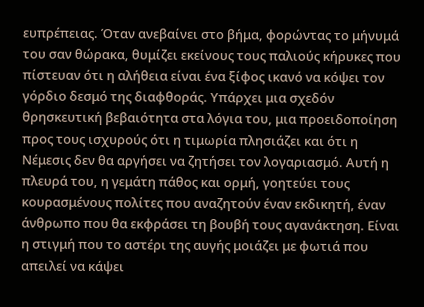ευπρέπειας. Όταν ανεβαίνει στο βήμα, φορώντας το μήνυμά του σαν θώρακα, θυμίζει εκείνους τους παλιούς κήρυκες που πίστευαν ότι η αλήθεια είναι ένα ξίφος ικανό να κόψει τον γόρδιο δεσμό της διαφθοράς. Υπάρχει μια σχεδόν θρησκευτική βεβαιότητα στα λόγια του, μια προειδοποίηση προς τους ισχυρούς ότι η τιμωρία πλησιάζει και ότι η Νέμεσις δεν θα αργήσει να ζητήσει τον λογαριασμό. Αυτή η πλευρά του, η γεμάτη πάθος και ορμή, γοητεύει τους κουρασμένους πολίτες που αναζητούν έναν εκδικητή, έναν άνθρωπο που θα εκφράσει τη βουβή τους αγανάκτηση. Είναι η στιγμή που το αστέρι της αυγής μοιάζει με φωτιά που απειλεί να κάψει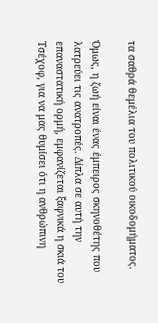τα σαθρά θεμέλια του πολιτικού οικοδομήματος.

Όμως, η ζωή είναι ένας έμπειρος σκηνοθέτης που λατρεύει τις ανατροπές. Δίπλα σε αυτή την επαναστατική ορμή, εμφανίζεται ξαφνικά η σκιά του Τσέχοφ, για να μας θυμίσει ότι η ανθρώπινη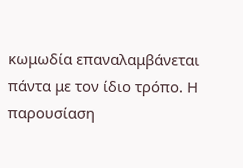κωμωδία επαναλαμβάνεται πάντα με τον ίδιο τρόπο. Η παρουσίαση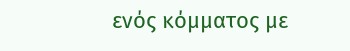ενός κόμματος με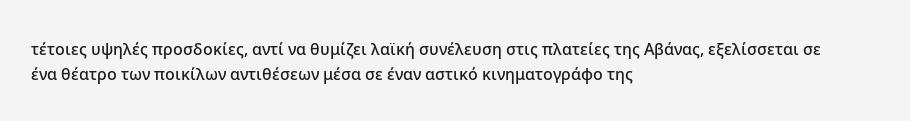τέτοιες υψηλές προσδοκίες, αντί να θυμίζει λαϊκή συνέλευση στις πλατείες της Αβάνας, εξελίσσεται σε ένα θέατρο των ποικίλων αντιθέσεων μέσα σε έναν αστικό κινηματογράφο της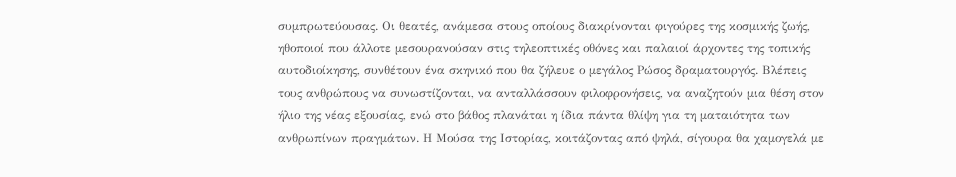συμπρωτεύουσας. Οι θεατές, ανάμεσα στους οποίους διακρίνονται φιγούρες της κοσμικής ζωής, ηθοποιοί που άλλοτε μεσουρανούσαν στις τηλεοπτικές οθόνες και παλαιοί άρχοντες της τοπικής αυτοδιοίκησης, συνθέτουν ένα σκηνικό που θα ζήλευε ο μεγάλος Ρώσος δραματουργός. Βλέπεις τους ανθρώπους να συνωστίζονται, να ανταλλάσσουν φιλοφρονήσεις, να αναζητούν μια θέση στον ήλιο της νέας εξουσίας, ενώ στο βάθος πλανάται η ίδια πάντα θλίψη για τη ματαιότητα των ανθρωπίνων πραγμάτων. Η Μούσα της Ιστορίας, κοιτάζοντας από ψηλά, σίγουρα θα χαμογελά με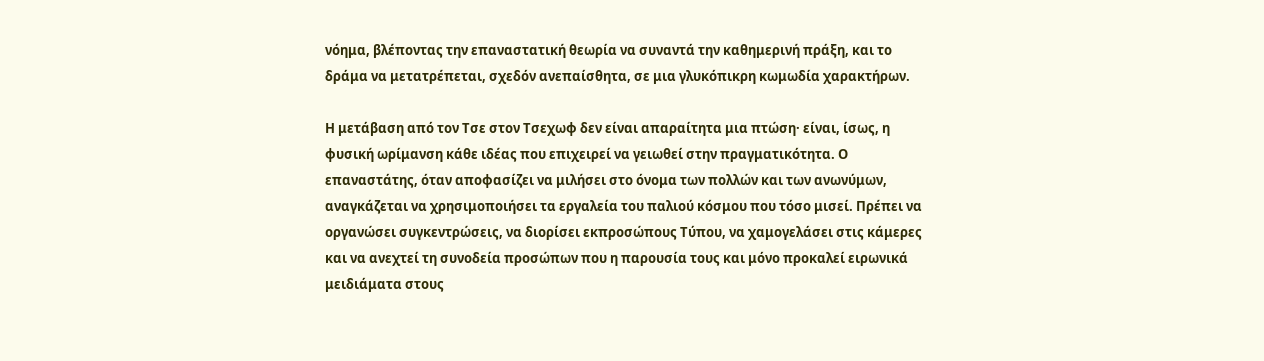νόημα, βλέποντας την επαναστατική θεωρία να συναντά την καθημερινή πράξη, και το δράμα να μετατρέπεται, σχεδόν ανεπαίσθητα, σε μια γλυκόπικρη κωμωδία χαρακτήρων.

Η μετάβαση από τον Τσε στον Τσεχωφ δεν είναι απαραίτητα μια πτώση· είναι, ίσως, η φυσική ωρίμανση κάθε ιδέας που επιχειρεί να γειωθεί στην πραγματικότητα. Ο επαναστάτης, όταν αποφασίζει να μιλήσει στο όνομα των πολλών και των ανωνύμων, αναγκάζεται να χρησιμοποιήσει τα εργαλεία του παλιού κόσμου που τόσο μισεί. Πρέπει να οργανώσει συγκεντρώσεις, να διορίσει εκπροσώπους Τύπου, να χαμογελάσει στις κάμερες και να ανεχτεί τη συνοδεία προσώπων που η παρουσία τους και μόνο προκαλεί ειρωνικά μειδιάματα στους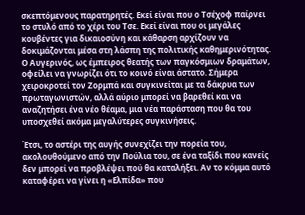σκεπτόμενους παρατηρητές. Εκεί είναι που ο Τσέχοφ παίρνει το στυλό από το χέρι του Τσε. Εκεί είναι που οι μεγάλες κουβέντες για δικαιοσύνη και κάθαρση αρχίζουν να δοκιμάζονται μέσα στη λάσπη της πολιτικής καθημερινότητας. Ο Αυγερινός, ως έμπειρος θεατής των παγκόσμιων δραμάτων, οφείλει να γνωρίζει ότι το κοινό είναι άστατο. Σήμερα χειροκροτεί τον Ζορμπά και συγκινείται με τα δάκρυα των πρωταγωνιστών, αλλά αύριο μπορεί να βαρεθεί και να αναζητήσει ένα νέο θέαμα, μια νέα παράσταση που θα του υποσχεθεί ακόμα μεγαλύτερες συγκινήσεις.

Έτσι, το αστέρι της αυγής συνεχίζει την πορεία του, ακολουθούμενο από την Πούλια του, σε ένα ταξίδι που κανείς δεν μπορεί να προβλέψει πού θα καταλήξει. Αν το κόμμα αυτό καταφέρει να γίνει η «Ελπίδα» που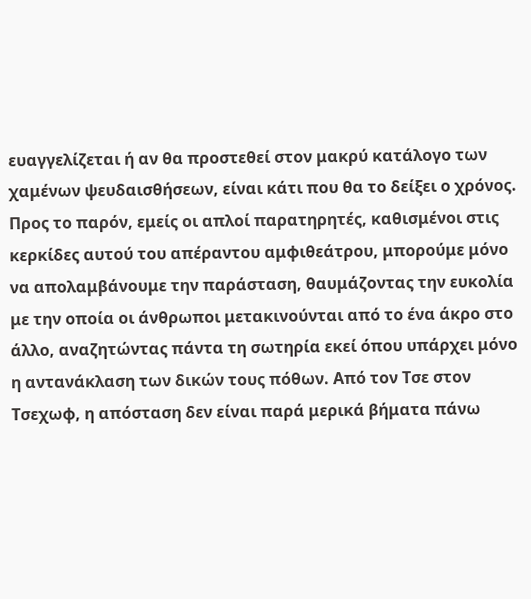ευαγγελίζεται ή αν θα προστεθεί στον μακρύ κατάλογο των χαμένων ψευδαισθήσεων, είναι κάτι που θα το δείξει ο χρόνος. Προς το παρόν, εμείς οι απλοί παρατηρητές, καθισμένοι στις κερκίδες αυτού του απέραντου αμφιθεάτρου, μπορούμε μόνο να απολαμβάνουμε την παράσταση, θαυμάζοντας την ευκολία με την οποία οι άνθρωποι μετακινούνται από το ένα άκρο στο άλλο, αναζητώντας πάντα τη σωτηρία εκεί όπου υπάρχει μόνο η αντανάκλαση των δικών τους πόθων. Από τον Τσε στον Τσεχωφ, η απόσταση δεν είναι παρά μερικά βήματα πάνω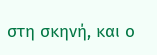στη σκηνή, και ο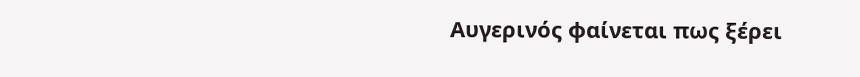Αυγερινός φαίνεται πως ξέρει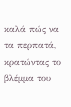καλά πώς να τα περπατά, κρατώντας το βλέμμα του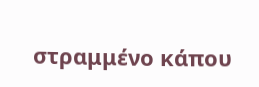στραμμένο κάπου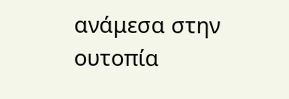ανάμεσα στην ουτοπία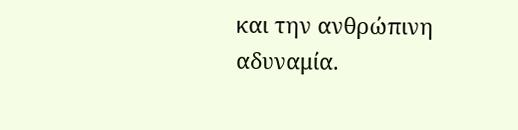και την ανθρώπινη αδυναμία.